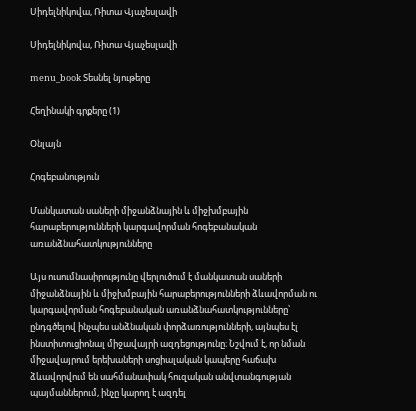Սիդելնիկովա, Ռիտա Վյաչեսլավի

Սիդելնիկովա, Ռիտա Վյաչեսլավի

menu_book Տեսնել նյութերը

Հեղինակի գրքերը (1)

Օնլայն

Հոգեբանություն

Մանկատան սաների միջանձնային և միջխմբային հարաբերությունների կարգավորման հոգեբանական առանձնահատկությունները

Այս ուսումնասիրությունը վերլուծում է մանկատան սաների միջանձնային և միջխմբային հարաբերությունների ձևավորման ու կարգավորման հոգեբանական առանձնահատկությունները՝ ընդգծելով ինչպես անձնական փորձառությունների, այնպես էլ ինստիտուցիոնալ միջավայրի ազդեցությունը։ Նշվում է, որ նման միջավայրում երեխաների սոցիալական կապերը հաճախ ձևավորվում են սահմանափակ հուզական անվտանգության պայմաններում, ինչը կարող է ազդել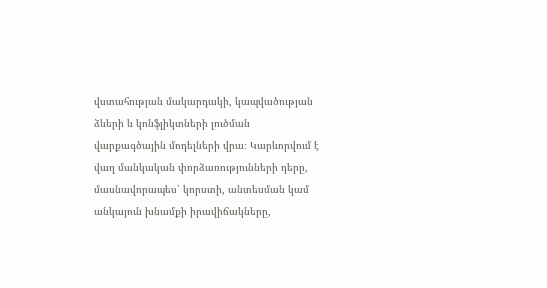վստահության մակարդակի, կապվածության ձևերի և կոնֆլիկտների լուծման վարքագծային մոդելների վրա։ Կարևորվում է վաղ մանկական փորձառությունների դերը, մասնավորապես՝ կորստի, անտեսման կամ անկայուն խնամքի իրավիճակները,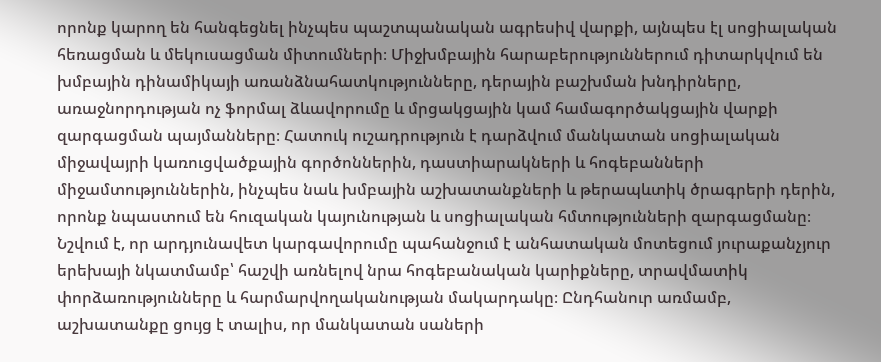որոնք կարող են հանգեցնել ինչպես պաշտպանական ագրեսիվ վարքի, այնպես էլ սոցիալական հեռացման և մեկուսացման միտումների։ Միջխմբային հարաբերություններում դիտարկվում են խմբային դինամիկայի առանձնահատկությունները, դերային բաշխման խնդիրները, առաջնորդության ոչ ֆորմալ ձևավորումը և մրցակցային կամ համագործակցային վարքի զարգացման պայմանները։ Հատուկ ուշադրություն է դարձվում մանկատան սոցիալական միջավայրի կառուցվածքային գործոններին, դաստիարակների և հոգեբանների միջամտություններին, ինչպես նաև խմբային աշխատանքների և թերապևտիկ ծրագրերի դերին, որոնք նպաստում են հուզական կայունության և սոցիալական հմտությունների զարգացմանը։ Նշվում է, որ արդյունավետ կարգավորումը պահանջում է անհատական մոտեցում յուրաքանչյուր երեխայի նկատմամբ՝ հաշվի առնելով նրա հոգեբանական կարիքները, տրավմատիկ փորձառությունները և հարմարվողականության մակարդակը։ Ընդհանուր առմամբ, աշխատանքը ցույց է տալիս, որ մանկատան սաների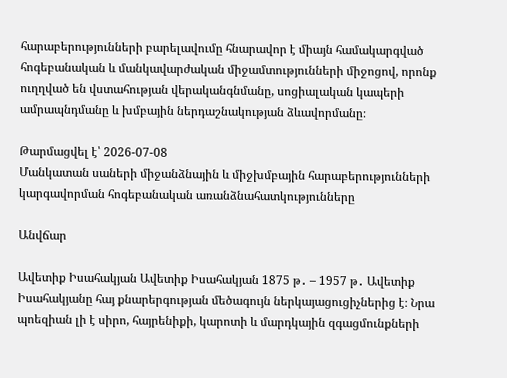հարաբերությունների բարելավումը հնարավոր է միայն համակարգված հոգեբանական և մանկավարժական միջամտությունների միջոցով, որոնք ուղղված են վստահության վերականգնմանը, սոցիալական կապերի ամրապնդմանը և խմբային ներդաշնակության ձևավորմանը։

Թարմացվել է՝ 2026-07-08
Մանկատան սաների միջանձնային և միջխմբային հարաբերությունների կարգավորման հոգեբանական առանձնահատկությունները

Անվճար

Ավետիք Իսահակյան Ավետիք Իսահակյան 1875 թ․ – 1957 թ․ Ավետիք Իսահակյանը հայ քնարերգության մեծագույն ներկայացուցիչներից է։ Նրա պոեզիան լի է սիրո, հայրենիքի, կարոտի և մարդկային զգացմունքների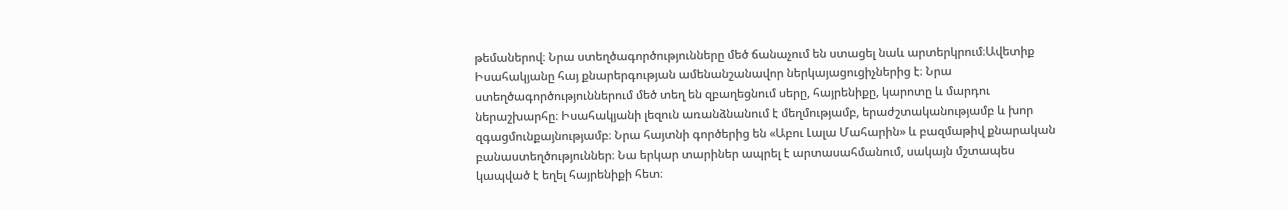թեմաներով։ Նրա ստեղծագործությունները մեծ ճանաչում են ստացել նաև արտերկրում։Ավետիք Իսահակյանը հայ քնարերգության ամենանշանավոր ներկայացուցիչներից է։ Նրա ստեղծագործություններում մեծ տեղ են զբաղեցնում սերը, հայրենիքը, կարոտը և մարդու ներաշխարհը։ Իսահակյանի լեզուն առանձնանում է մեղմությամբ, երաժշտականությամբ և խոր զգացմունքայնությամբ։ Նրա հայտնի գործերից են «Աբու Լալա Մահարին» և բազմաթիվ քնարական բանաստեղծություններ։ Նա երկար տարիներ ապրել է արտասահմանում, սակայն մշտապես կապված է եղել հայրենիքի հետ։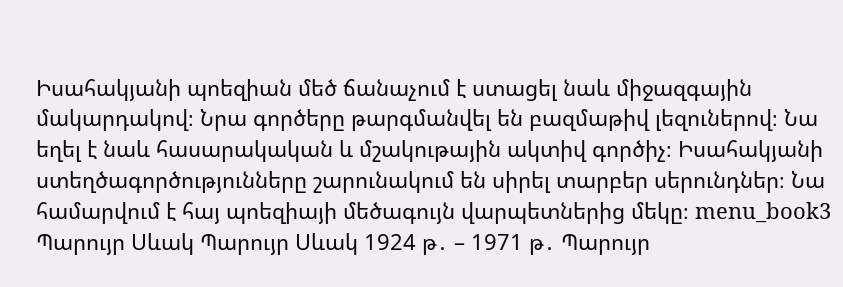Իսահակյանի պոեզիան մեծ ճանաչում է ստացել նաև միջազգային մակարդակով։ Նրա գործերը թարգմանվել են բազմաթիվ լեզուներով։ Նա եղել է նաև հասարակական և մշակութային ակտիվ գործիչ։ Իսահակյանի ստեղծագործությունները շարունակում են սիրել տարբեր սերունդներ։ Նա համարվում է հայ պոեզիայի մեծագույն վարպետներից մեկը։ menu_book3 Պարույր Սևակ Պարույր Սևակ 1924 թ․ – 1971 թ․ Պարույր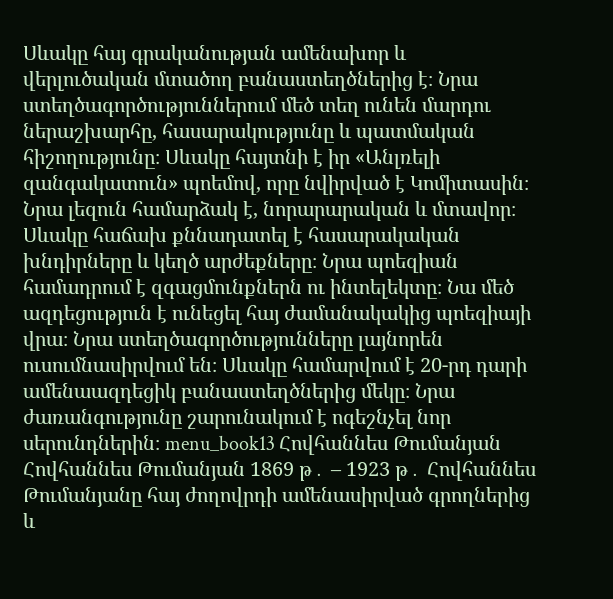Սևակը հայ գրականության ամենախոր և վերլուծական մտածող բանաստեղծներից է։ Նրա ստեղծագործություններում մեծ տեղ ունեն մարդու ներաշխարհը, հասարակությունը և պատմական հիշողությունը։ Սևակը հայտնի է իր «Անլռելի զանգակատուն» պոեմով, որը նվիրված է Կոմիտասին։ Նրա լեզուն համարձակ է, նորարարական և մտավոր։ Սևակը հաճախ քննադատել է հասարակական խնդիրները և կեղծ արժեքները։ Նրա պոեզիան համադրում է զգացմունքներն ու ինտելեկտը։ Նա մեծ ազդեցություն է ունեցել հայ ժամանակակից պոեզիայի վրա։ Նրա ստեղծագործությունները լայնորեն ուսումնասիրվում են։ Սևակը համարվում է 20-րդ դարի ամենաազդեցիկ բանաստեղծներից մեկը։ Նրա ժառանգությունը շարունակում է ոգեշնչել նոր սերունդներին։ menu_book13 Հովհաննես Թումանյան Հովհաննես Թումանյան 1869 թ․ – 1923 թ․ Հովհաննես Թումանյանը հայ ժողովրդի ամենասիրված գրողներից և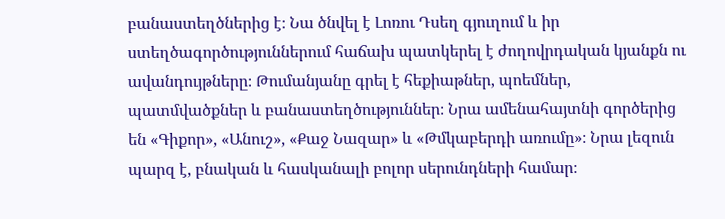բանաստեղծներից է։ Նա ծնվել է Լոռու Դսեղ գյուղում և իր ստեղծագործություններում հաճախ պատկերել է ժողովրդական կյանքն ու ավանդույթները։ Թումանյանը գրել է հեքիաթներ, պոեմներ, պատմվածքներ և բանաստեղծություններ։ Նրա ամենահայտնի գործերից են «Գիքոր», «Անուշ», «Քաջ Նազար» և «Թմկաբերդի առումը»։ Նրա լեզուն պարզ է, բնական և հասկանալի բոլոր սերունդների համար։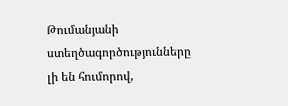Թումանյանի ստեղծագործությունները լի են հումորով,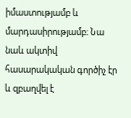իմաստությամբ և մարդասիրությամբ։ Նա նաև ակտիվ հասարակական գործիչ էր և զբաղվել է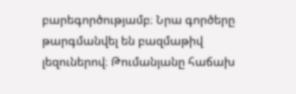բարեգործությամբ։ Նրա գործերը թարգմանվել են բազմաթիվ լեզուներով։ Թումանյանը հաճախ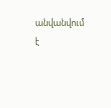անվանվում է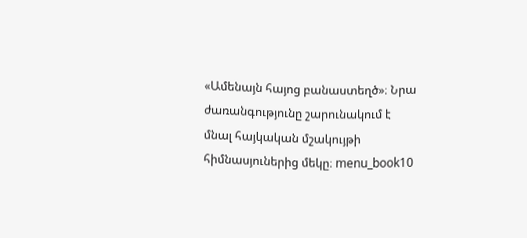«Ամենայն հայոց բանաստեղծ»։ Նրա ժառանգությունը շարունակում է մնալ հայկական մշակույթի հիմնասյուներից մեկը։ menu_book10